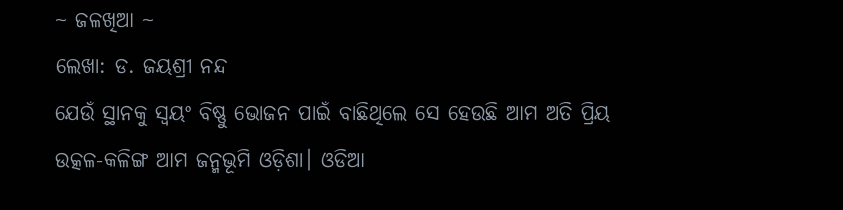~ ଜଳଖିଆ ~
ଲେଖା: ଡ. ଜୟଶ୍ରୀ ନନ୍ଦ
ଯେଉଁ ସ୍ଥାନକୁ ସ୍ବୟଂ ବିଷ୍ଣୁ ଭୋଜନ ପାଇଁ ବାଛିଥିଲେ ସେ ହେଉଛି ଆମ ଅତି ପ୍ରିୟ ଉତ୍କଳ-କଳିଙ୍ଗ ଆମ ଜନ୍ମଭୂମି ଓଡ଼ିଶା। ଓଡିଆ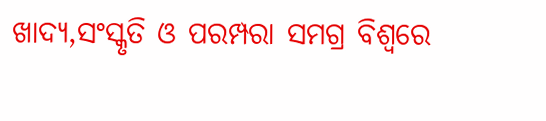ଖାଦ୍ୟ,ସଂସ୍କୃତି ଓ ପରମ୍ପରା ସମଗ୍ର ବିଶ୍ୱରେ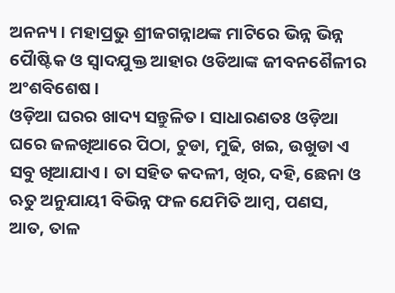ଅନନ୍ୟ । ମହାପ୍ରଭୁ ଶ୍ରୀଜଗନ୍ନାଥଙ୍କ ମାଟିରେ ଭିନ୍ନ ଭିନ୍ନ ପୈାଷ୍ଟିକ ଓ ସ୍ୱାଦଯୁକ୍ତ ଆହାର ଓଡିଆଙ୍କ ଜୀବନଶୈଳୀର ଅଂଶବିଶେଷ ।
ଓଡ଼ିଆ ଘରର ଖାଦ୍ୟ ସନ୍ତୁଳିତ। ସାଧାରଣତଃ ଓଡ଼ିଆ ଘରେ ଜଳଖିଆରେ ପିଠା, ଚୁଡା, ମୁଢି, ଖଇ, ଉଖୁଡା ଏ ସବୁ ଖିଆଯାଏ। ତା ସହିତ କଦଳୀ, ଖିର, ଦହି, ଛେନା ଓ ଋତୁ ଅନୁଯାୟୀ ବିଭିନ୍ନ ଫଳ ଯେମିତି ଆମ୍ବ, ପଣସ, ଆତ, ତାଳ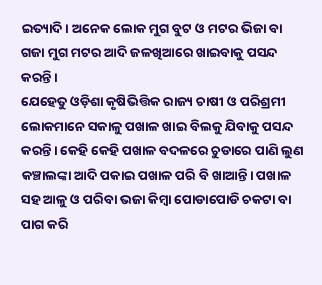ଇତ୍ୟାଦି। ଅନେକ ଲୋକ ମୁଗ ବୁଟ ଓ ମଟର ଭିଜା ବା ଗଜା ମୁଗ ମଟର ଆଦି ଜଳଖିଆରେ ଖାଇବାକୁ ପସନ୍ଦ କରନ୍ତି।
ଯେହେତୁ ଓଡ଼ିଶା କୃଷିଭିତ୍ତିକ ରାଜ୍ୟ ଚାଷୀ ଓ ପରିଶ୍ରମୀ ଲୋକମାନେ ସକାଳୁ ପଖାଳ ଖାଇ ବିଲକୁ ଯିବାକୁ ପସନ୍ଦ କରନ୍ତି। କେହି କେହି ପଖାଳ ବଦଳରେ ଚୁଡାରେ ପାଣି ଲୁଣ କଞ୍ଚାଲଙ୍କା ଆଦି ପକାଇ ପଖାଳ ପରି ବି ଖାଆନ୍ତି। ପଖାଳ ସହ ଆଳୁ ଓ ପରିବା ଭଜା କିମ୍ବା ପୋଡାପୋଡି ଚକଟା ବା ପାଗ କରି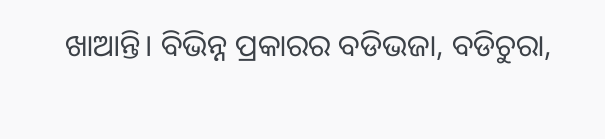ଖାଆନ୍ତି। ବିଭିନ୍ନ ପ୍ରକାରର ବଡିଭଜା, ବଡିଚୁରା,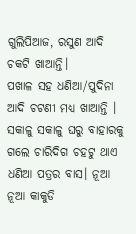ଗୁଲିପିଆଜ, ରସୁଣ ଆଦି ଚକଟି ଖାଆନ୍ତି।
ପଖାଳ ସହ ଧଣିଆ/ପୁଦିନା ଆଦି ଚଟଣୀ ମଧ୍ୟ ଖାଆନ୍ତି । ସକାଳୁ ସକାଳୁ ଘରୁ ବାହାରକୁ ଗଲେ ଚାରିଦିଗ ଚହଟୁ ଥାଏ ଧଣିଆ ପତ୍ରର ବାସ। ନୂଆ ନୂଆ କାକୁଡି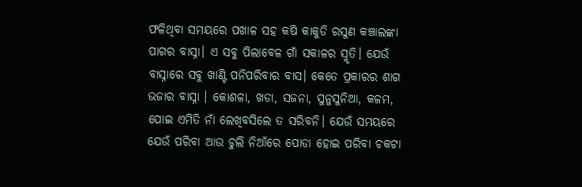ଫଳିଥିବା ସମୟରେ ପଖାଳ ସହ କଷି କାକୁଡି ରସୁଣ କଞ୍ଚାଲଙ୍କା ପାଗର ବାସ୍ନା। ଏ ସବୁ ପିଲାବେଳ ଗାଁ ସକାଳର ସ୍ମୃତି। ଯେଉଁ ବାସ୍ନାରେ ସବୁ ଖାଣ୍ଟି ପନିପରିବାର ବାସ। କେତେ ପ୍ରକାରର ଶାଗ ଭଜାର ବାସ୍ନା । କୋଶଳା, ଖଡା, ସଜନା, ସୁନୁସୁନିଆ, କଳମ, ପୋଇ ଏମିତି ନାଁ ଲେଖିବସିଲେ ତ ସରିବନି। ଯେଉଁ ସମୟରେ ଯେଉଁ ପରିବା ଆଉ ଚୁଲି ନିଆଁରେ ପୋଡା ହୋଇ ପରିବା ଚକଟା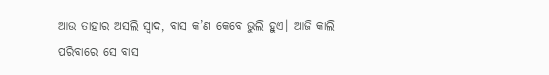ଆଉ ତାହାର ଅସଲି ସ୍ବାଦ, ବାସ କ’ଣ କେବେ ଭୁଲି ହୁଏ। ଆଜି କାଲି ପରିବାରେ ସେ ବାସ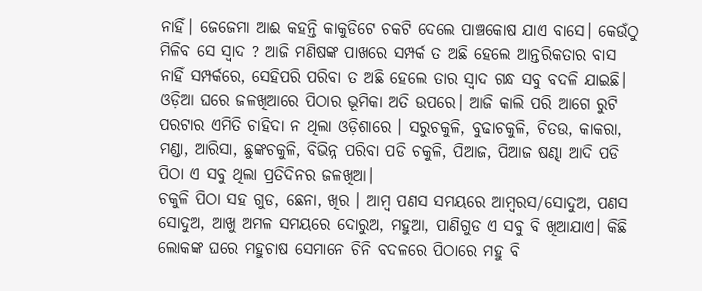ନାହିଁ। ଜେଜେମା ଆଈ କହନ୍ତି କାକୁଡିଟେ ଚକଟି ଦେଲେ ପାଞ୍ଚକୋଷ ଯାଏ ବାସେ। କେଉଁଠୁ ମିଳିବ ସେ ସ୍ବାଦ ? ଆଜି ମଣିଷଙ୍କ ପାଖରେ ସମ୍ପର୍କ ତ ଅଛି ହେଲେ ଆନ୍ତରିକତାର ବାସ ନାହିଁ ସମ୍ପର୍କରେ, ସେହିପରି ପରିବା ତ ଅଛି ହେଲେ ତାର ସ୍ବାଦ ଗନ୍ଧ ସବୁ ବଦଳି ଯାଇଛି।
ଓଡ଼ିଆ ଘରେ ଜଳଖିଆରେ ପିଠାର ଭୂମିକା ଅତି ଉପରେ। ଆଜି କାଲି ପରି ଆଗେ ରୁଟି ପରଟାର ଏମିତି ଚାହିଦା ନ ଥିଲା ଓଡ଼ିଶାରେ । ସରୁଚକୁଳି, ବୁଢାଚକୁଳି, ଚିତଉ, କାକରା, ମଣ୍ଡା, ଆରିସା, ଛୁଙ୍କଚକୁଳି, ବିଭିନ୍ନ ପରିବା ପଡି ଚକୁଳି, ପିଆଜ, ପିଆଜ ଷଣ୍ଢା ଆଦି ପଡି ପିଠା ଏ ସବୁ ଥିଲା ପ୍ରତିଦିନର ଜଳଖିଆ।
ଚକୁଳି ପିଠା ସହ ଗୁଡ, ଛେନା, ଖିର । ଆମ୍ବ ପଣସ ସମୟରେ ଆମ୍ବରସ/ସୋଦୁଅ, ପଣସ ସୋଦୁଅ, ଆଖୁ ଅମଳ ସମୟରେ ଦୋରୁଅ, ମହୁଆ, ପାଣିଗୁଡ ଏ ସବୁ ବି ଖିଆଯାଏ। କିଛି ଲୋକଙ୍କ ଘରେ ମହୁଚାଷ ସେମାନେ ଚିନି ବଦଳରେ ପିଠାରେ ମହୁ ବି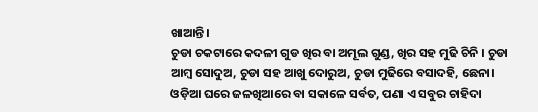ଖାଆନ୍ତି।
ଚୁଡା ଚକଟାରେ କଦଳୀ ଗୁଡ ଖିର ବା ଅମୂଲ ଗୁଣ୍ଡ, ଖିର ସହ ମୁଢି ଚିନି । ଚୁଡା ଆମ୍ବ ସୋଦୁଅ, ଚୁଡା ସହ ଆଖୁ ଦୋରୁଅ, ଚୁଡା ମୁଢିରେ ବସାଦହି, ଛେନା।
ଓଡ଼ିଆ ଘରେ ଜଳଖିଆରେ ବା ସକାଳେ ସର୍ବତ, ପଣା ଏ ସବୁର ଚାହିଦା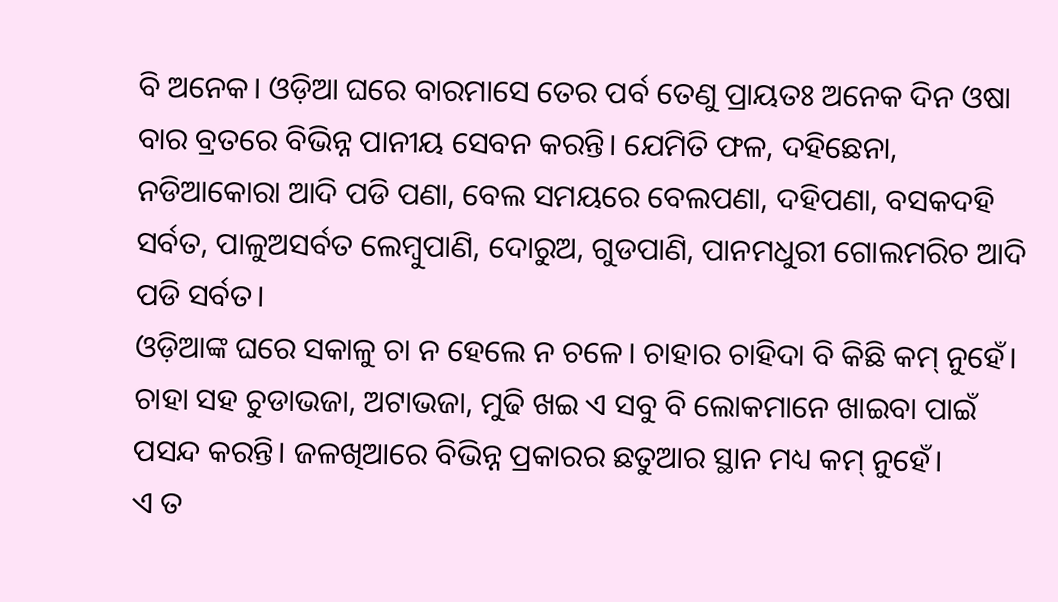ବି ଅନେକ। ଓଡ଼ିଆ ଘରେ ବାରମାସେ ତେର ପର୍ବ ତେଣୁ ପ୍ରାୟତଃ ଅନେକ ଦିନ ଓଷା ବାର ବ୍ରତରେ ବିଭିନ୍ନ ପାନୀୟ ସେବନ କରନ୍ତି। ଯେମିତି ଫଳ, ଦହିଛେନା, ନଡିଆକୋରା ଆଦି ପଡି ପଣା, ବେଲ ସମୟରେ ବେଲପଣା, ଦହିପଣା, ବସକଦହି ସର୍ବତ, ପାଳୁଅସର୍ବତ ଲେମ୍ବୁପାଣି, ଦୋରୁଅ, ଗୁଡପାଣି, ପାନମଧୁରୀ ଗୋଲମରିଚ ଆଦି ପଡି ସର୍ବତ।
ଓଡ଼ିଆଙ୍କ ଘରେ ସକାଳୁ ଚା ନ ହେଲେ ନ ଚଳେ। ଚାହାର ଚାହିଦା ବି କିଛି କମ୍ ନୁହେଁ। ଚାହା ସହ ଚୁଡାଭଜା, ଅଟାଭଜା, ମୁଢି ଖଇ ଏ ସବୁ ବି ଲୋକମାନେ ଖାଇବା ପାଇଁ ପସନ୍ଦ କରନ୍ତି। ଜଳଖିଆରେ ବିଭିନ୍ନ ପ୍ରକାରର ଛତୁଆର ସ୍ଥାନ ମଧ୍ୟ କମ୍ ନୁହେଁ।
ଏ ତ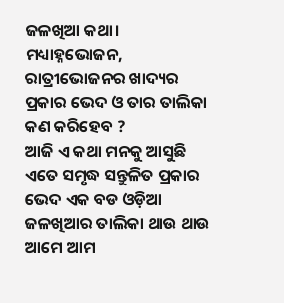ଜଳଖିଆ କଥା। ମଧ୍ୟାହ୍ନଭୋଜନ, ରାତ୍ରୀଭୋଜନର ଖାଦ୍ୟର ପ୍ରକାର ଭେଦ ଓ ତାର ତାଲିକା କଣ କରିହେବ ?
ଆଜି ଏ କଥା ମନକୁ ଆସୁଛି ଏତେ ସମୃଦ୍ଧ ସନ୍ତୁଳିତ ପ୍ରକାର ଭେଦ ଏକ ବଡ ଓଡ଼ିଆ ଜଳଖିଆର ତାଲିକା ଥାଉ ଥାଉ ଆମେ ଆମ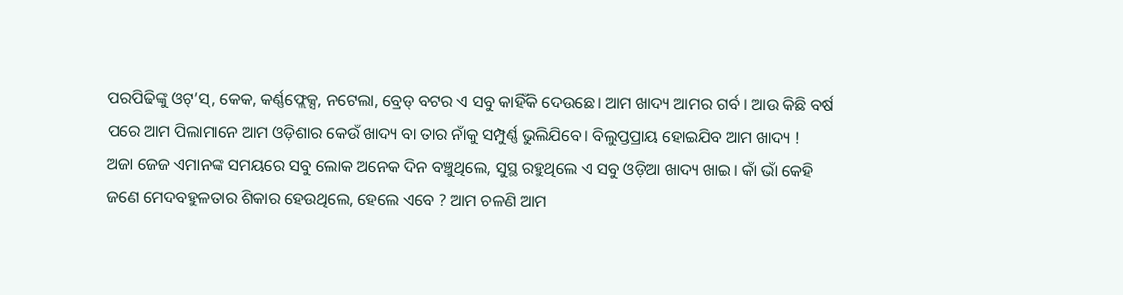ପରପିଢିଙ୍କୁ ଓଟ୍’ସ୍, କେକ, କର୍ଣ୍ଣଫ୍ଲେକ୍ସ, ନଟେଲା, ବ୍ରେଡ୍ ବଟର ଏ ସବୁ କାହିଁକି ଦେଉଛେ। ଆମ ଖାଦ୍ୟ ଆମର ଗର୍ବ । ଆଉ କିଛି ବର୍ଷ ପରେ ଆମ ପିଲାମାନେ ଆମ ଓଡ଼ିଶାର କେଉଁ ଖାଦ୍ୟ ବା ତାର ନାଁକୁ ସମ୍ପୁର୍ଣ୍ଣ ଭୁଲିଯିବେ। ବିଲୁପ୍ତପ୍ରାୟ ହୋଇଯିବ ଆମ ଖାଦ୍ୟ !
ଅଜା ଜେଜ ଏମାନଙ୍କ ସମୟରେ ସବୁ ଲୋକ ଅନେକ ଦିନ ବଞ୍ଚୁଥିଲେ, ସୁସ୍ଥ ରହୁଥିଲେ ଏ ସବୁ ଓଡ଼ିଆ ଖାଦ୍ୟ ଖାଇ। କାଁ ଭାଁ କେହି ଜଣେ ମେଦବହୁଳତାର ଶିକାର ହେଉଥିଲେ, ହେଲେ ଏବେ ? ଆମ ଚଳଣି ଆମ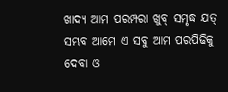ଖାଦ୍ୟ ଆମ ପରମ୍ପରା ଖୁବ୍ ସମୃଦ୍ଧ ଯତ୍ ସମ୍ଭବ ଆମେ ଏ ସବୁ ଆମ ପରପିଢିକୁ ଦେବା ଓ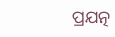ପ୍ରଯତ୍ନ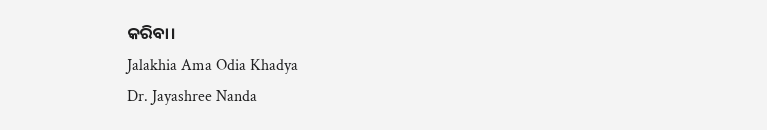କରିବା।
Jalakhia Ama Odia Khadya
Dr. Jayashree Nanda